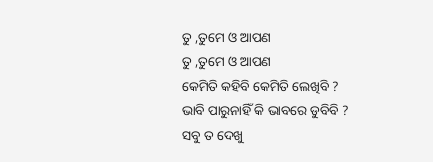ତୁ ,ତୁମେ ଓ ଆପଣ
ତୁ ,ତୁମେ ଓ ଆପଣ
କେମିତି କହିବି କେମିତି ଲେଖିବି ?
ଭାବି ପାରୁନାହିଁ କି ଭାବରେ ଡୁବିବି ?
ସବୁ ତ ଦେଖୁ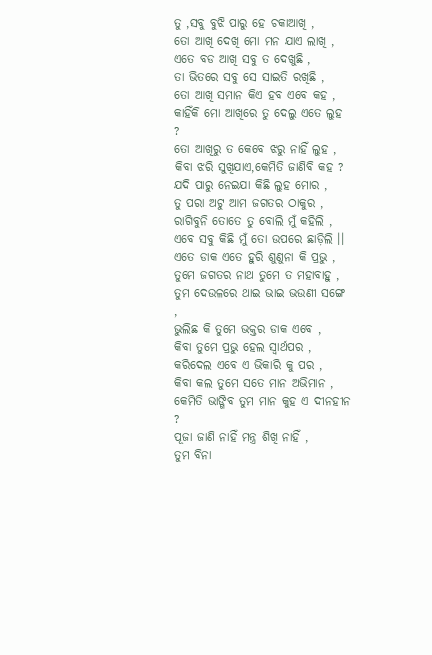ତୁ ,ସବୁ ବୁଝି ପାରୁ ହେ ଚକାଆଖି ,
ତୋ ଆଖି ଦେଖି ମୋ ମନ ଯାଏ ଲାଖି ,
ଏତେ ବଡ ଆଖି ସବୁ ତ ଦେଖୁଛି ,
ତା ଭିତରେ ସବୁ ସେ ସାଇତି ରଖିଛି ,
ତୋ ଆଖି ସମାନ କିଏ ହବ ଏବେ କହ ,
କାହିଁକି ମୋ ଆଖିରେ ତୁ ଦେଲୁ ଏତେ ଲୁହ ?
ତୋ ଆଖିରୁ ତ କେବେ ଝରୁ ନାହିଁ ଲୁହ ,
କିବା ଝରି ସୁଖିଯାଏ,କେମିତି ଜାଣିବି କହ ?
ଯଦି ପାରୁ ନେଇଯା କିଛି ଲୁହ ମୋର ,
ତୁ ପରା ଅଟୁ ଆମ ଜଗତର ଠାକୁର ,
ରାଗିବୁନି ତୋତେ ତୁ ବୋଲି ମୁଁ କହିଲି ,
ଏବେ ସବୁ କିଛି ମୁଁ ତୋ ଉପରେ ଛାଡ଼ିଲି ।।
ଏତେ ଡାକ ଏତେ ହୁରି ଶୁଣୁନା କି ପ୍ରଭୁ ,
ତୁମେ ଜଗତର ନାଥ ତୁମେ ତ ମହାବାହୁ ,
ତୁମ ଦେଉଳରେ ଥାଇ ଭାଇ ଭଉଣୀ ସଙ୍ଗେ ,
ଭୁଲିଛ କି ତୁମେ ଭକ୍ତର ଡାକ ଏବେ ,
କିବା ତୁମେ ପ୍ରଭୁ ହେଲ ସ୍ୱାର୍ଥପର ,
କରିଦେଲ ଏବେ ଏ ଭିକାରି କୁ ପର ,
କିବା କଲ ତୁମେ ସତେ ମାନ ଅଭିମାନ ,
କେମିତି ଭାଙ୍ଗିବ ତୁମ ମାନ କୁହ ଏ ଦୀନହୀନ ?
ପୂଜା ଜାଣି ନାହିଁ ମନ୍ତ୍ର ଶିଖି ନାହିଁ ,
ତୁମ ବିନା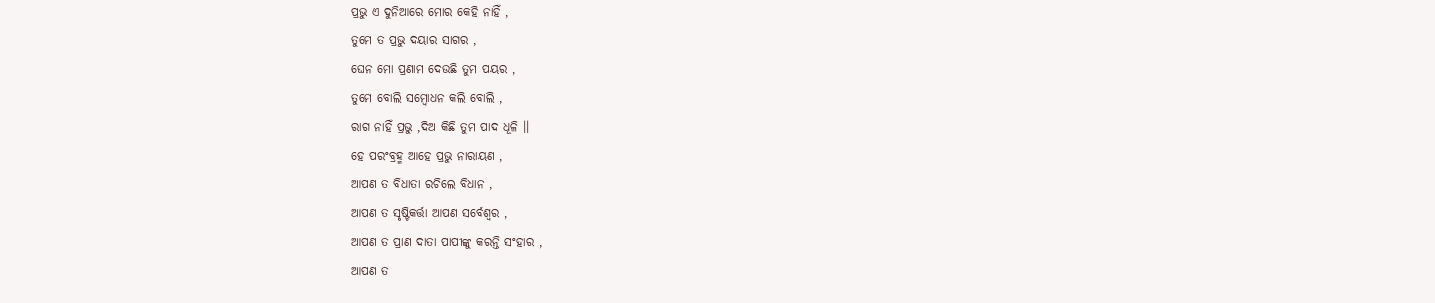ପ୍ରଭୁ ଏ ଦୁନିଆରେ ମୋର କେହି ନାହିଁ ,
ତୁମେ ତ ପ୍ରଭୁ ଦୟାର ସାଗର ,
ଘେନ ମୋ ପ୍ରଣାମ ଦେଉଛି ତୁମ ପୟର ,
ତୁମେ ବୋଲି ସମ୍ବୋଧନ କଲି ବୋଲି ,
ରାଗ ନାହିଁ ପ୍ରଭୁ ,ଦିଅ କିଛି ତୁମ ପାଦ ଧୂଳି ।।
ହେ ପରଂବ୍ରହ୍ମ ଆହେ ପ୍ରଭୁ ନାରାୟଣ ,
ଆପଣ ତ ବିଧାତା ରଚିଲେ ବିଧାନ ,
ଆପଣ ତ ସୃଷ୍ଟିକର୍ତ୍ତା ଆପଣ ସର୍ବେଶ୍ୱର ,
ଆପଣ ତ ପ୍ରାଣ ଦାତା ପାପୀଙ୍କୁ କରନ୍ତି ସଂହାର ,
ଆପଣ ତ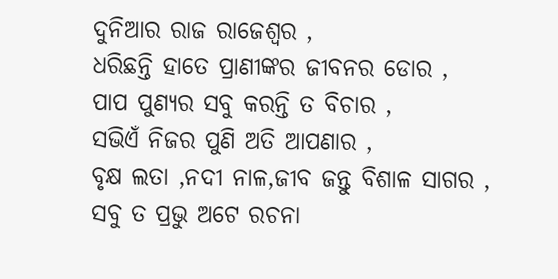ଦୁନିଆର ରାଜ ରାଜେଶ୍ୱର ,
ଧରିଛନ୍ତି ହାତେ ପ୍ରାଣୀଙ୍କର ଜୀବନର ଡୋର ,
ପାପ ପୁଣ୍ୟର ସବୁ କରନ୍ତି ତ ବିଚାର ,
ସଭିଏଁ ନିଜର ପୁଣି ଅତି ଆପଣାର ,
ବୃକ୍ଷ ଲତା ,ନଦୀ ନାଳ,ଜୀବ ଜନ୍ତୁ ବିଶାଳ ସାଗର ,
ସବୁ ତ ପ୍ରଭୁ ଅଟେ ରଚନା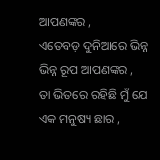ଆପଣଙ୍କର ,
ଏତେବଡ଼ ଦୁନିଆରେ ଭିନ୍ନ ଭିନ୍ନ ରୂପ ଆପଣଙ୍କର ,
ତା ଭିତରେ ରହିଛି ମୁଁ ଯେ ଏକ ମନୁଷ୍ୟ ଛାର ,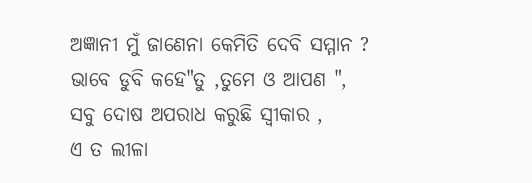ଅଜ୍ଞାନୀ ମୁଁ ଜାଣେନା କେମିତି ଦେବି ସମ୍ମାନ ?
ଭାବେ ଡୁବି କହେ"ତୁ ,ତୁମେ ଓ ଆପଣ ",
ସବୁ ଦୋଷ ଅପରାଧ କରୁଛି ସ୍ୱୀକାର ,
ଏ ତ ଲୀଳା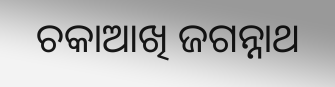ଚକାଆଖି ଜଗନ୍ନାଥ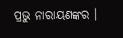ପ୍ରଭୁ ନାରାୟଣଙ୍କର ।